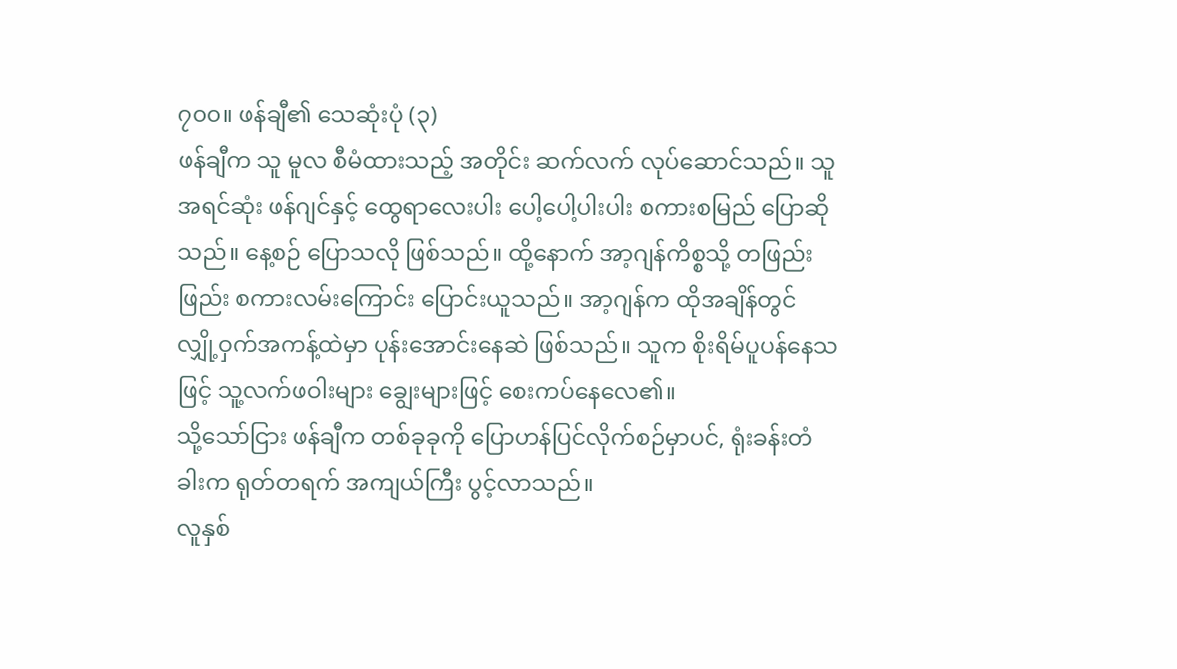၇၀၀။ ဖန်ချီ၏ သေဆုံးပုံ (၃)
ဖန်ချီက သူ မူလ စီမံထားသည့် အတိုင်း ဆက်လက် လုပ်ဆောင်သည်။ သူ အရင်ဆုံး ဖန်ဂျင်နှင့် ထွေရာလေးပါး ပေါ့ပေါ့ပါးပါး စကားစမြည် ပြောဆိုသည်။ နေ့စဉ် ပြောသလို ဖြစ်သည်။ ထို့နောက် အာ့ဂျန်ကိစ္စသို့ တဖြည်းဖြည်း စကားလမ်းကြောင်း ပြောင်းယူသည်။ အာ့ဂျန်က ထိုအချိန်တွင် လျှို့ဝှက်အကန့်ထဲမှာ ပုန်းအောင်းနေဆဲ ဖြစ်သည်။ သူက စိုးရိမ်ပူပန်နေသဖြင့် သူ့လက်ဖဝါးများ ချွေးများဖြင့် စေးကပ်နေလေ၏။
သို့သော်ငြား ဖန်ချီက တစ်ခုခုကို ပြောဟန်ပြင်လိုက်စဉ်မှာပင်, ရုံးခန်းတံခါးက ရုတ်တရက် အကျယ်ကြီး ပွင့်လာသည်။
လူနှစ်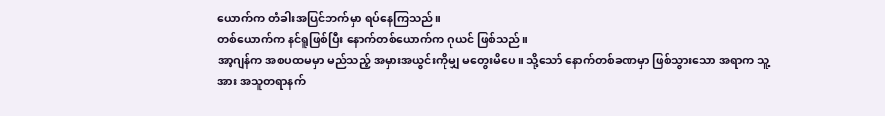ယောက်က တံခါးအပြင်ဘက်မှာ ရပ်နေကြသည်။
တစ်ယောက်က နင်ရူဖြစ်ပြီး နောက်တစ်ယောက်က ဂုယင် ဖြစ်သည်။
အာ့ဂျန်က အစပထမမှာ မည်သည့် အမှားအယွင်းကိုမျှ မတွေးမိပေ။ သို့သော် နောက်တစ်ခဏမှာ ဖြစ်သွားသော အရာက သူ့အား အသူတရာနက်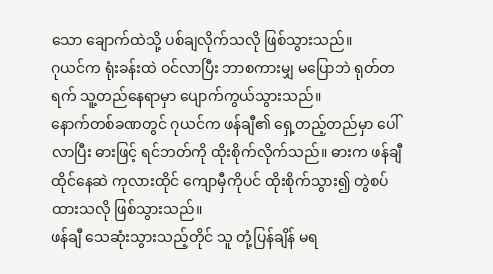သော ချောက်ထဲသို့ ပစ်ချလိုက်သလို ဖြစ်သွားသည်။
ဂုယင်က ရုံးခန်းထဲ ဝင်လာပြီး ဘာစကားမျှ မပြောဘဲ ရုတ်တရက် သူ့တည်နေရာမှာ ပျောက်ကွယ်သွားသည်။
နောက်တစ်ခဏတွင် ဂုယင်က ဖန်ချီ၏ ရှေ့တည့်တည်မှာ ပေါ်လာပြီး ဓားဖြင့် ရင်ဘတ်ကို ထိုးစိုက်လိုက်သည်။ ဓားက ဖန်ချီထိုင်နေဆဲ ကုလားထိုင် ကျောမှီကိုပင် ထိုးစိုက်သွား၍ တွဲစပ်ထားသလို ဖြစ်သွားသည်။
ဖန်ချီ သေဆုံးသွားသည့်တိုင် သူ တုံ့ပြန်ချိန် မရ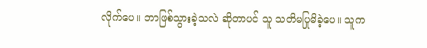လိုက်ပေ။ ဘာဖြစ်သွားခဲ့သလဲ ဆိုတာပင် သူ သတိမပြုမိခဲ့ပေ။ သူက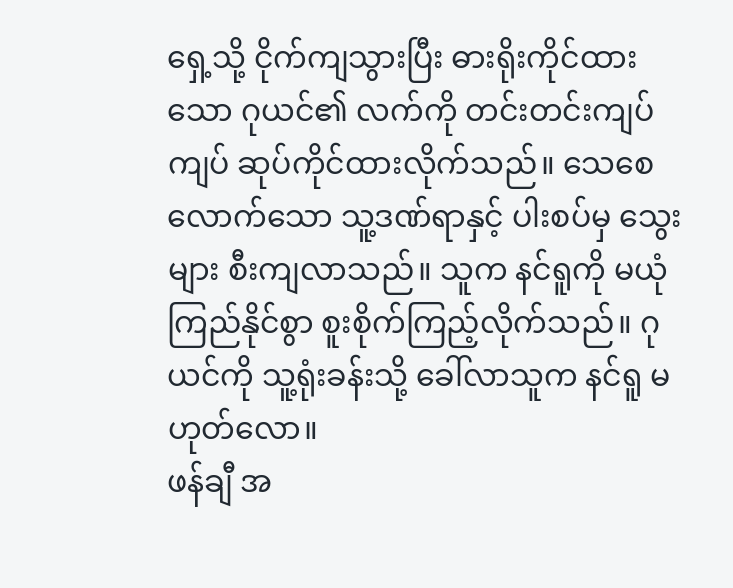ရှေ့သို့ ငိုက်ကျသွားပြီး ဓားရိုးကိုင်ထားသော ဂုယင်၏ လက်ကို တင်းတင်းကျပ်ကျပ် ဆုပ်ကိုင်ထားလိုက်သည်။ သေစေလောက်သော သူ့ဒဏ်ရာနှင့် ပါးစပ်မှ သွေးများ စီးကျလာသည်။ သူက နင်ရူကို မယုံကြည်နိုင်စွာ စူးစိုက်ကြည့်လိုက်သည်။ ဂုယင်ကို သူ့ရုံးခန်းသို့ ခေါ်လာသူက နင်ရူ မဟုတ်လော။
ဖန်ချီ အ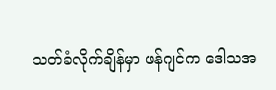သတ်ခံလိုက်ချိန်မှာ ဖန်ဂျင်က ဒေါသအ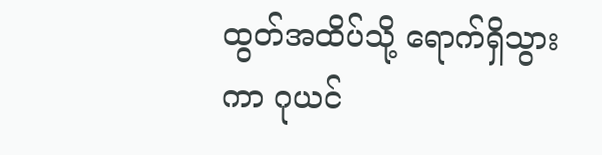ထွတ်အထိပ်သို့ ရောက်ရှိသွားကာ ဂုယင်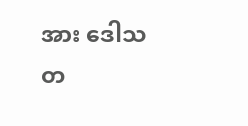အား ဒေါသတ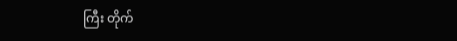ကြီး တိုက်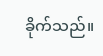ခိုက်သည်။